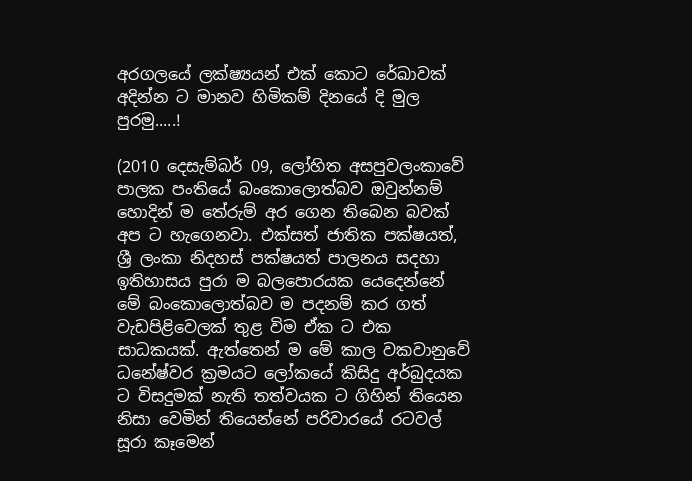අරගලයේ ලක්ෂ්‍යයන් එක් කොට රේඛාවක් අදින්න ට මානව හිමිකම් දිනයේ දි මුල පුරමු.....!

(2010 දෙසැම්බර් 09, ලෝහිත අසපුවලංකාවේ පාලක පංතියේ බංකොලොත්බව ඔවුන්නම් හොදින් ම තේරුම් අර ගෙන තිබෙන බවක් අප ට හැගෙනවා. එක්සත් ජාතික පක්ෂයත්, ශ්‍රී ලංකා නිදහස් පක්ෂයත් පාලනය සදහා ඉතිහාසය පුරා ම බලපොරයක යෙදෙන්නේ මේ බංකොලොත්බව ම පදනම් කර ගත් වැඩපිළිවෙලක් තුළ විම ඒක ට එක සාධකයක්. ඇත්තෙන් ම මේ කාල වකවානුවේ ධනේෂ්වර ක්‍රමයට ලෝකයේ කිසිදු අර්බුදයක ට විසදුමක් නැති තත්වයක ට ගිහින් තියෙන නිසා වෙමින් තියෙන්නේ පරිවාරයේ රටවල් සූරා කෑමෙන්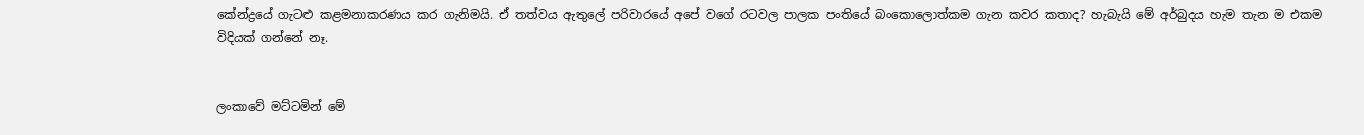කේන්ද්‍රයේ ගැටළු කළමනාකරණය කර ගැනිමයි. ඒ තත්වය ඇතුලේ පරිවාරයේ අපේ වගේ රටවල පාලක පංතියේ බංකොලොත්කම ගැන කවර කතාද? හැබැයි මේ අර්බුදය හැම තැන ම එකම විදියක් ගන්නේ නෑ.


ලංකාවේ මට්ටමින් මේ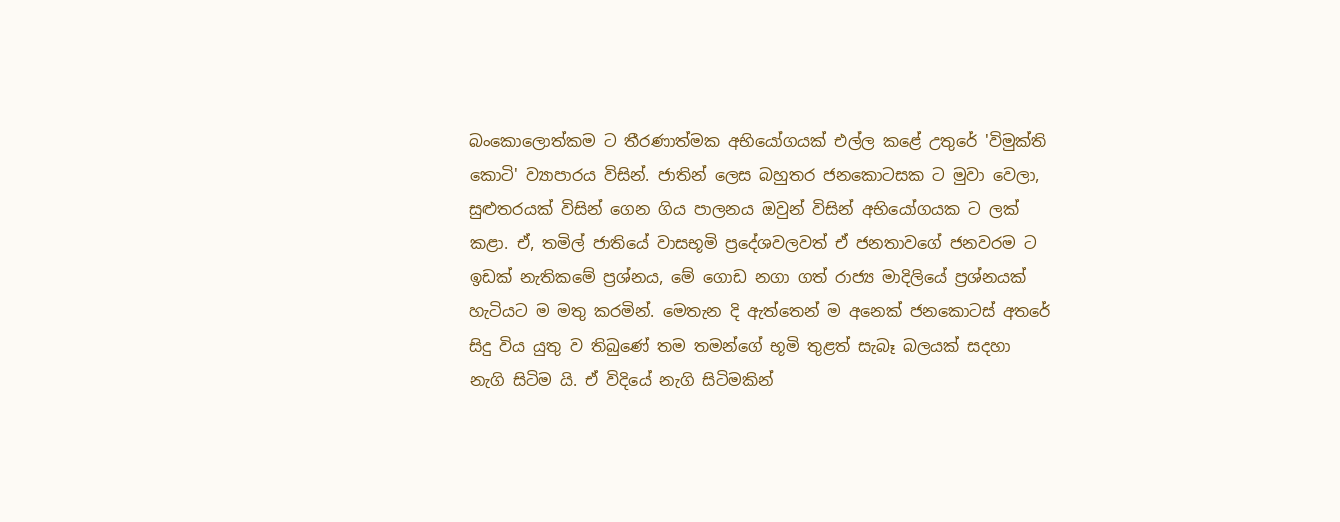බංකොලොත්කම ට තීරණාත්මක අභියෝගයක් එල්ල කළේ උතුරේ 'විමුක්ති කොටි' ව්‍යාපාරය විසින්. ජාතින් ලෙස බහුතර ජනකොටසක ට මුවා වෙලා, සුළුතරයක් විසින් ගෙන ගිය පාලනය ඔවුන් විසින් අභියෝගයක ට ලක් කළා. ඒ, තමිල් ජාතියේ වාසභූමි ප්‍රදේශවලවත් ඒ ජනතාවගේ ජනවරම ට ඉඩක් නැතිකමේ ප්‍රශ්නය, මේ ගොඩ නගා ගත් රාජ්‍ය මාදිලියේ ප්‍රශ්නයක් හැටියට ම මතු කරමින්. මෙතැන දි ඇත්තෙන් ම අනෙක් ජනකොටස් අතරේ සිදු විය යුතු ව තිබුණේ තම තමන්ගේ භූමි තුළත් සැබෑ බලයක් සදහා නැගි සිටිම යි. ඒ විදියේ නැගි සිටිමකින්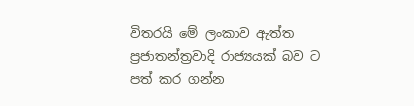විතරයි මේ ලංකාව ඇත්ත ප්‍රජාතන්ත්‍රවාදි රාජ්‍යයක් බව ට පත් කර ගන්න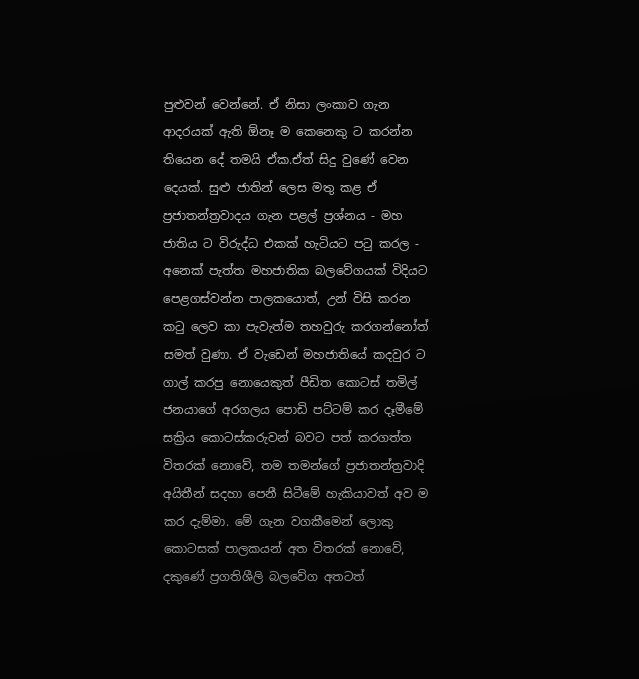පුළුවන් වෙන්නේ. ඒ නිසා ලංකාව ගැන ආදරයක් ඇති ඕනෑ ම කෙනෙකු ට කරන්න තියෙන දේ තමයි ඒක.ඒත් සිදු වුණේ වෙන දෙයක්. සුළු ජාතින් ලෙස මතු කළ ඒ ප්‍රජාතන්ත්‍රවාදය ගැන පළල් ප්‍රශ්නය - මහ ජාතිය ට විරුද්ධ එකක් හැටියට පටු කරල - අනෙක් පැත්ත මහජාතික බලවේගයක් විදියට පෙළගස්වන්න පාලකයොත්, උන් විසි කරන කටු ලෙව කා පැවැත්ම තහවුරු කරගන්නෝත් සමත් වුණා. ඒ වැඩෙන් මහජාතියේ කදවුර ට ගාල් කරපු නොයෙකුත් පීඩිත කොටස් තමිල් ජනයාගේ අරගලය පොඩි පට්ටම් කර දෑමීමේ සක්‍රිය කොටස්කරුවන් බවට පත් කරගත්ත විතරක් නොවේ, තම තමන්ගේ ප්‍රජාතන්ත්‍රවාදි අයිතීන් සදහා පෙනී සිටීමේ හැකියාවත් අව ම කර දැම්මා. මේ ගැන වගකීමෙන් ලොකු කොටසක් පාලකයන් අත විතරක් නොවේ, දකුණේ ප්‍රගතිශීලි බලවේග අතටත්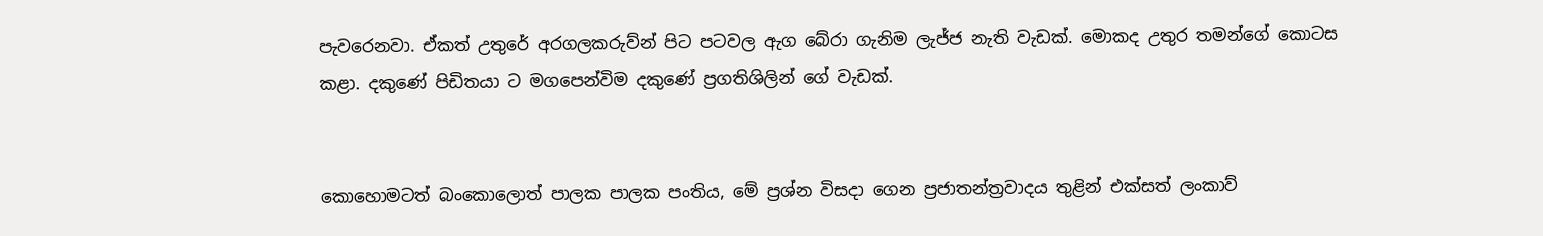පැවරෙනවා. ඒකත් උතුරේ අරගලකරුව්න් පිට පටවල ඇග බේරා ගැනිම ලැජ්ජ නැති වැඩක්. මොකද උතුර තමන්ගේ කොටස කළා. දකුණේ පිඩිතයා ට මගපෙන්විම දකුණේ ප්‍රගතිශිලින් ගේ වැඩක්.


කොහොමටත් බංකොලොත් පාලක පාලක පංතිය, මේ ප්‍රශ්න විසදා ගෙන ප්‍රජාතන්ත්‍රවාදය තුළින් එක්සත් ලංකාව්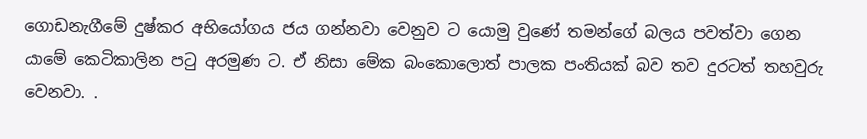ගොඩනැගීමේ දුෂ්කර අභියෝගය ජය ගන්නවා වෙනුව ට යොමු වුණේ තමන්ගේ බලය පවත්වා ගෙන යාමේ කෙටිකාලින පටු අරමුණ ට. ඒ නිසා මේක බංකොලොත් පාලක පංතියක් බව තව දුරටත් තහවුරු වෙනවා. .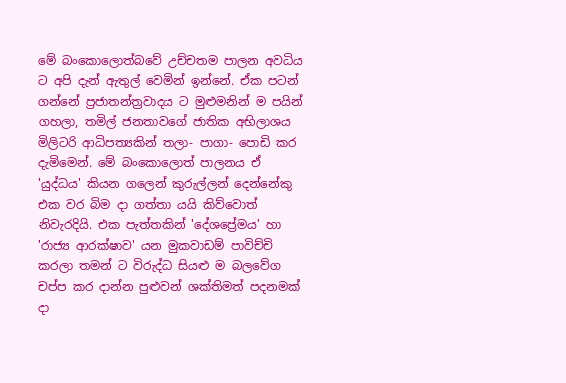මේ බංකොලොත්බවේ උච්චතම පාලන අවධිය ට අපි දැන් ඇතුල් වෙමින් ඉන්නේ. ඒක පටන් ගන්නේ ප්‍රජාතන්ත්‍රවාදය ට මුළුමනින් ම පයින් ගහලා, තමිල් ජනතාවගේ ජාතික අභිලාශය මිලිටරි ආධිපත්‍යකින් තලා- පාගා- පොඩි කර දැමිමෙන්. මේ බංකොලොත් පාලනය ඒ 'යුද්ධය' කියන ගලෙන් කුරුල්ලන් දෙන්නේකු එක වර බිම දා ගත්තා යයි කිව්වොත් නිවැරදියි. එක පැත්තකින් 'දේශප්‍රේමය' හා 'රාජ්‍ය ආරක්ෂාව' යන මුකවාඩම් පාවිච්චි කරලා තමන් ට විරුද්ධ සියළු ම බලවේග චප්ප කර දාන්න පුළුවන් ශක්තිමත් පදනමක් දා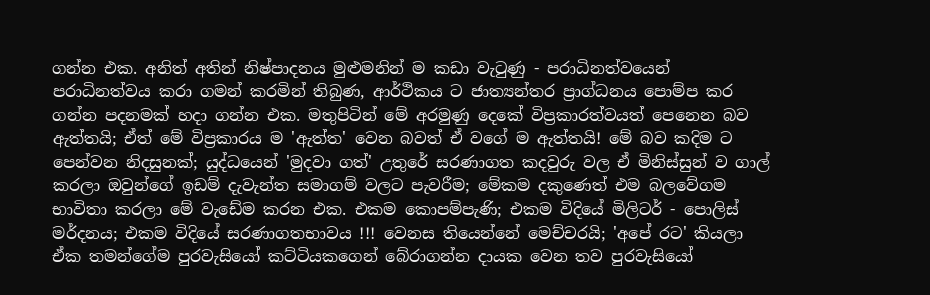ගන්න එක. අනිත් අතින් නිෂ්පාදනය මුළුමනින් ම කඩා වැටුණු - පරාධිනත්වයෙන් පරාධිනත්වය කරා ගමන් කරමින් තිබුණ, ආර්ථිකය ට ජාත්‍යන්තර ප්‍රාග්ධනය පොම්ප කර ගන්න පදනමක් හදා ගන්න එක. මතුපිටින් මේ අරමුණු දෙකේ විප්‍රකාරත්වයත් පෙනෙන බව ඇත්තයි; ඒත් මේ විප්‍රකාරය ම 'ඇත්ත' වෙන බවත් ඒ වගේ ම ඇත්තයි! මේ බව කදිම ට පෙන්වන නිදසුනක්; යුද්ධයෙන් 'මුදවා ගත්' උතුරේ සරණාගත කදවුරු වල ඒ මිනිස්සුන් ව ගාල් කරලා ඔවුන්ගේ ඉඩම් දැවැන්ත සමාගම් වලට පැවරීම; මේකම දකුණෙත් එම බලවේගම භාවිතා කරලා මේ වැඩේම කරන එක. එකම කොපම්පැණි; එකම විදියේ මිලිටර් - පොලිස් මර්දනය; එකම විදියේ සරණාගතභාවය !!! වෙනස තියෙන්නේ මෙච්චරයි; 'අපේ රට' කියලා ඒක තමන්ගේම පුරවැසියෝ කට්ටියකගෙන් බේරාගන්න දායක වෙන තව පුරවැසියෝ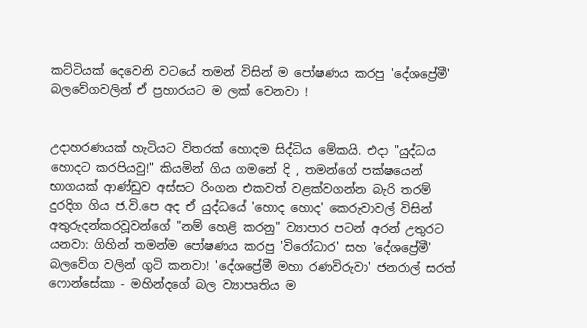කට්ටියක් දෙවෙනි වටයේ තමන් විසින් ම පෝෂණය කරපු 'දේශප්‍රේමී' බලවේගවලින් ඒ ප්‍රහාරයට ම ලක් වෙනවා !


උදාහරණයක් හැටියට විතරක් හොදම සිද්ධිය මේකයි. එදා "යුද්ධය හොදට කරපියවු!" කියමින් ගිය ගමනේ දි , තමන්ගේ පක්ෂයෙන් භාගයක් ආණ්ඩුව අස්සට රිංගන එකවත් වළක්වගන්න බැරි තරම් දුරදිග ගිය ජ.වි.පෙ අද ඒ යුද්ධයේ 'හොද හොද' කෙරුවාවල් විසින් අතුරුදන්කරවූවන්ගේ "නම් හෙළි කරනු" ව්‍යාපාර පටන් අරන් උතුරට යනවා: ගිහින් තමන්ම පෝෂණය කරපු 'විරෝධාර' සහ 'දේශප්‍රේමී' බලවේග වලින් ගුටි කනවා! 'දේශප්‍රේමී මහා රණවිරුවා' ජනරාල් සරත් ෆොන්සේකා - මහින්දගේ බල ව්‍යාපෘතිය ම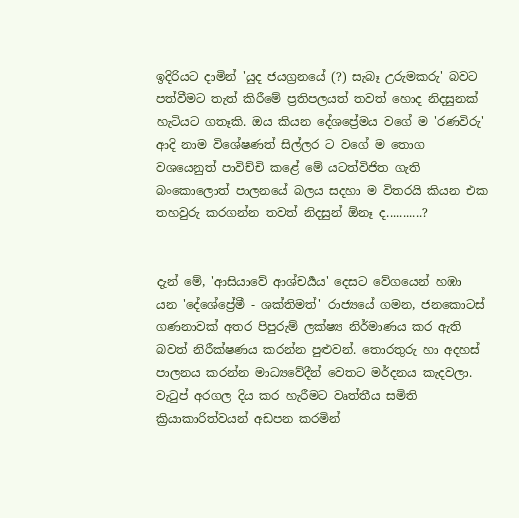ඉදිරියට දාමින් 'යුද ජයග්‍රනයේ (?) සැබෑ උරුමකරු' බවට පත්වීමට තැත් කිරීමේ ප්‍රතිපලයත් තවත් හොද නිදසුනක් හැටියට ගතෑකි. ඔය කියන දේශප්‍රේමය වගේ ම 'රණවිරු' ආදි නාම විශේෂණත් සිල්ලර ට වගේ ම තොග වශයෙනුත් පාවිච්චි කළේ මේ යටත්විජිත ගැති බංකොලොත් පාලනයේ බලය සදහා ම විතරයි කියන එක තහවුරු කරගන්න තවත් නිදසුන් ඕනෑ ද...........?


දැන් මේ, 'ආසියාවේ ආශ්චර්‍යය' දෙසට වේගයෙන් හඹා යන 'දේශේප්‍රේමී - ශක්තිමත්' රාජ්‍යයේ ගමන, ජනකොටස් ගණනාවක් අතර පිපුරුම් ලක්ෂ්‍ය නිර්මාණය කර ඇති බවත් නිරීක්ෂණය කරන්න පුළුවන්. තොරතුරු හා අදහස් පාලනය කරන්න මාධ්‍යවේදීන් වෙතට මර්දනය කැදවලා. වැටුප් අරගල දිය කර හැරීමට වෘත්තීය සමිති ක්‍රියාකාරිත්වයන් අඩපන කරමින්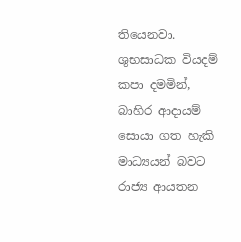තියෙනවා. ශුභසාධක වියදම් කපා දමමින්, බාහිර ආදායම් සොයා ගත හැකි මාධ්‍යයන් බවට රාජ්‍ය ආයතන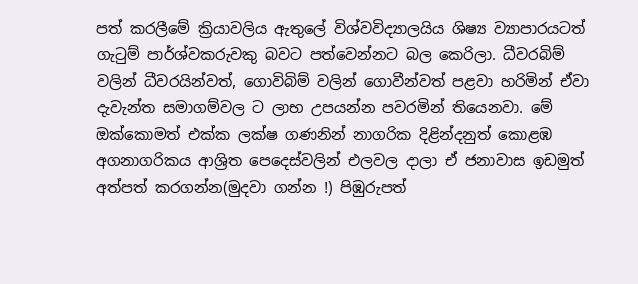පත් කරලීමේ ක්‍රියාවලිය ඇතුලේ විශ්වවිද්‍යාලයිය ශිෂ්‍ය ව්‍යාපාරයටත් ගැටුම් පාර්ශ්වකරුවකු බවට පත්වෙන්නට බල කෙරිලා. ධීවරබිම් වලින් ධීවරයින්වත්, ගොවිබිම් වලින් ගොවීන්වත් පළවා හරිමින් ඒවා දැවැන්ත සමාගම්වල ට ලාභ උපයන්න පවරමින් තියෙනවා. මේ ඔක්කොමත් එක්ක ලක්ෂ ගණනින් නාගරික දිළින්දනුත් කොළඹ අගනාගරිකය ආශ්‍රිත පෙදෙස්වලින් එලවල දාලා ඒ ජනාවාස ඉඩමුත් අත්පත් කරගන්න(මුදවා ගන්න !) පිඹුරුපත්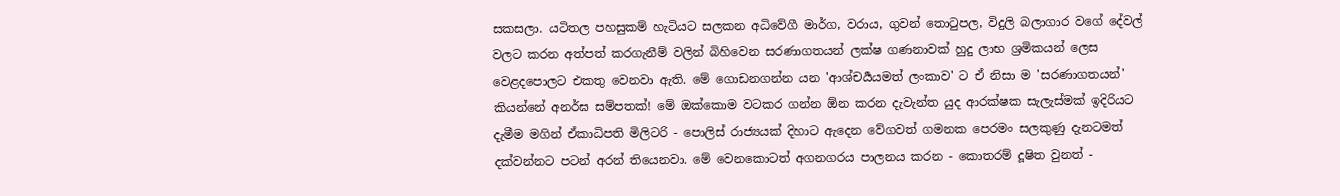සකසලා. යටිතල පහසුකම් හැටියට සලකන අධිවේගී මාර්ග, වරාය, ගුවන් තොටුපල, විදුලි බලාගාර වගේ දේවල් වලට කරන අත්පත් කරගැනීම් වලින් බිහිවෙන සරණාගතයන් ලක්ෂ ගණනාවක් හුදු ලාභ ශ්‍රමිකයන් ලෙස වෙළදපොලට එකතු වෙනවා ඇති. මේ ගොඩනගන්න යන 'ආශ්චර්‍යයමත් ලංකාව' ට ඒ නිසා ම 'සරණාගතයන්' කියන්නේ අනර්ඝ සම්පතක්! මේ ඔක්කොම වටකර ගන්න ඕන කරන දැවැන්ත යුද ආරක්ෂක සැලැස්මක් ඉදිරියට දැමීම මගින් ඒකාධිපති මිලිටරි - පොලිස් රාජ්‍යයක් දිහාට ඇදෙන වේගවත් ගමනක පෙරමං සලකුණු දැනටමත් දක්වන්නට පටන් අරන් තියෙනවා. මේ වෙනකොටත් අගනගරය පාලනය කරන - කොතරම් දූෂිත වුනත් -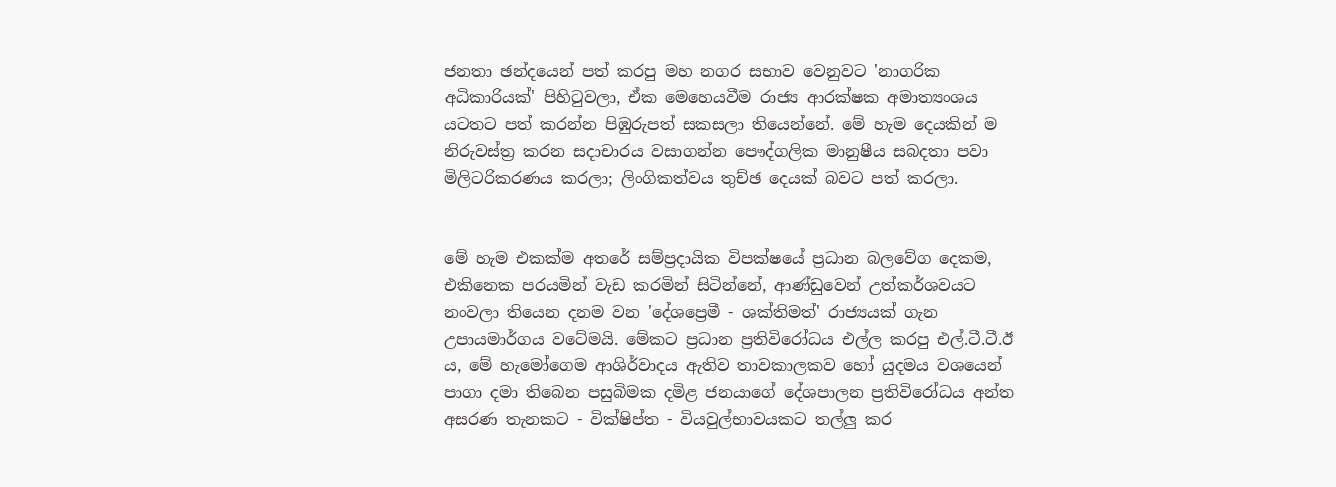ජනතා ඡන්දයෙන් පත් කරපු මහ නගර සභාව වෙනුවට 'නාගරික අධිකාරියක්' පිහිටුවලා, ඒක මෙහෙයවීම රාජ්‍ය ආරක්ෂක අමාත්‍යංශය යටතට පත් කරන්න පිඹුරුපත් සකසලා තියෙන්නේ. මේ හැම දෙයකින් ම නිරුවස්ත්‍ර කරන සදාචාරය වසාගන්න පෞද්ගලික මානුෂීය සබදතා පවා මිලිටරිකරණය කරලා; ලිංගිකත්වය තුච්ඡ දෙයක් බවට පත් කරලා.


මේ හැම එකක්ම අතරේ සම්ප්‍රදායික විපක්ෂයේ ප්‍රධාන බලවේග දෙකම, එකිනෙක පරයමින් වැඩ කරමින් සිටින්නේ, ආණ්ඩුවෙන් උත්කර්ශවයට නංවලා තියෙන දනම වන 'දේශප්‍රෙමී - ශක්තිමත්' රාජ්‍යයක් ගැන උපායමාර්ගය වටේමයි. මේකට ප්‍රධාන ප්‍රතිවිරෝධය එල්ල කරපු එල්.ටී.ටී.ඊ ය, මේ හැමෝගෙම ආශිර්වාදය ඇතිව තාවකාලකව හෝ යුදමය වශයෙන් පාගා දමා තිබෙන පසුබිමක දමිළ ජනයාගේ දේශපාලන ප්‍රතිවිරෝධය අන්ත අසරණ තැනකට - වික්ෂිප්ත - වියවුල්භාවයකට තල්ලු කර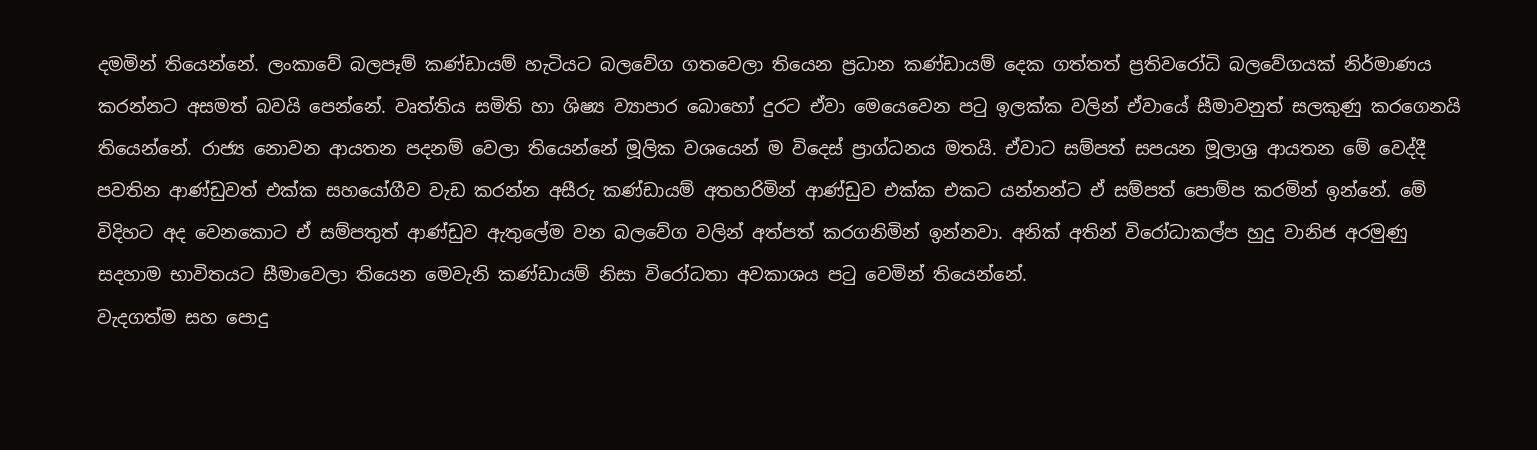දමමින් තියෙන්නේ. ලංකාවේ බලපෑම් කණ්ඩායම් හැටියට බලවේග ගතවෙලා තියෙන ප්‍රධාන කණ්ඩායම් දෙක ගත්තත් ප්‍රතිවරෝධි බලවේගයක් නිර්මාණය කරන්නට අසමත් බවයි පෙන්නේ. වෘත්තිය සමිති හා ශිෂ්‍ය ව්‍යාපාර බොහෝ දුරට ඒවා මෙයෙවෙන පටු ඉලක්ක වලින් ඒවායේ සීමාවනුත් සලකුණු කරගෙනයි තියෙන්නේ. රාජ්‍ය නොවන ආයතන පදනම් වෙලා තියෙන්නේ මූලික වශයෙන් ම විදෙස් ප්‍රාග්ධනය මතයි. ඒවාට සම්පත් සපයන මූලාශ්‍ර ආයතන මේ වෙද්දී පවතින ආණ්ඩුවත් එක්ක සහයෝගීව වැඩ කරන්න අසීරු කණ්ඩායම් අතහරිමින් ආණ්ඩුව එක්ක එකට යන්නන්ට ඒ සම්පත් පොම්ප කරමින් ඉන්නේ. මේ විදිහට අද වෙනකොට ඒ සම්පතුත් ආණ්ඩුව ඇතුලේම වන බලවේග වලින් අත්පත් කරගනිමින් ඉන්නවා. අනික් අතින් විරෝධාකල්ප හුදු වානිජ අරමුණු සදහාම භාවිතයට සීමාවෙලා තියෙන මෙවැනි කණ්ඩායම් නිසා විරෝධතා අවකාශය පටු වෙමින් තියෙන්නේ.
වැදගත්ම සහ පොදු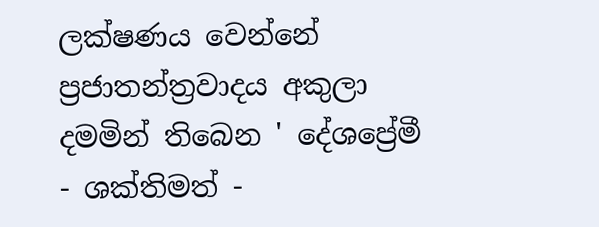ලක්ෂණය වෙන්නේ ප්‍රජාතන්ත්‍රවාදය අකුලා දමමින් තිබෙන ' දේශප්‍රේමී - ශක්තිමත් -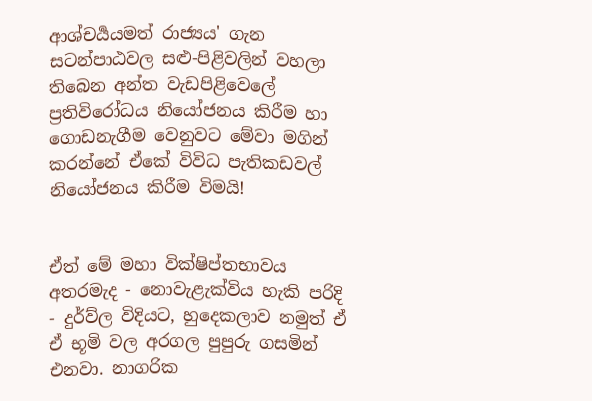ආශ්චර්‍යයමත් රාජ්‍යය' ගැන සටන්පාඨවල සළු-පිළිවලින් වහලා තිබෙන අන්ත වැඩපිළිවෙලේ ප්‍රතිවිරෝධය නියෝජනය කිරීම හා ගොඩනැගීම වෙනුවට මේවා මගින් කරන්නේ ඒකේ විවිධ පැතිකඩවල් නියෝජනය කිරීම විමයි!


ඒත් මේ මහා වික්ෂිප්තභාවය අතරමැද - නොවැළැක්විය හැකි පරිදි - දුර්ව්ල විදියට, හුදෙකලාව නමුත් ඒ ඒ භූමි වල අරගල පුපුරු ගසමින් එනවා. නාගරික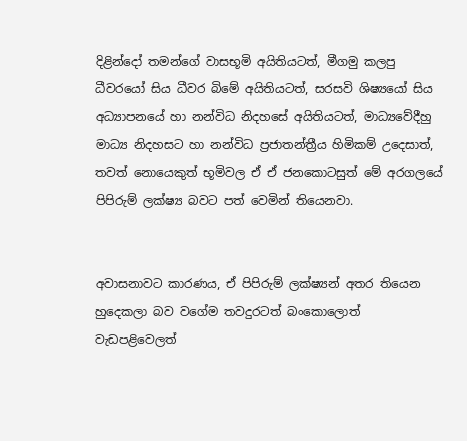දිළින්දෝ තමන්ගේ වාසභූමි අයිතියටත්, මීගමු කලපු ධීවරයෝ සිය ධීවර බිමේ අයිතියටත්, සරසවි ශිෂ්‍යයෝ සිය අධ්‍යාපනයේ හා නන්විධ නිදහසේ අයිතියටත්, මාධ්‍යවේදීහු මාධ්‍ය නිදහසට හා නන්විධ ප්‍රජාතන්ත්‍රීය හිමිකම් උදෙසාත්, තවත් නොයෙකුත් භූමිවල ඒ ඒ ජනකොටසුත් මේ අරගලයේ පිපිරුම් ලක්ෂ්‍ය බවට පත් වෙමින් තියෙනවා.


අවාසනාවට කාරණය, ඒ පිපිරුම් ලක්ෂ්‍යන් අතර තියෙන හුදෙකලා බව වගේම තවදුරටත් බංකොලොත් වැඩපළිවෙලත්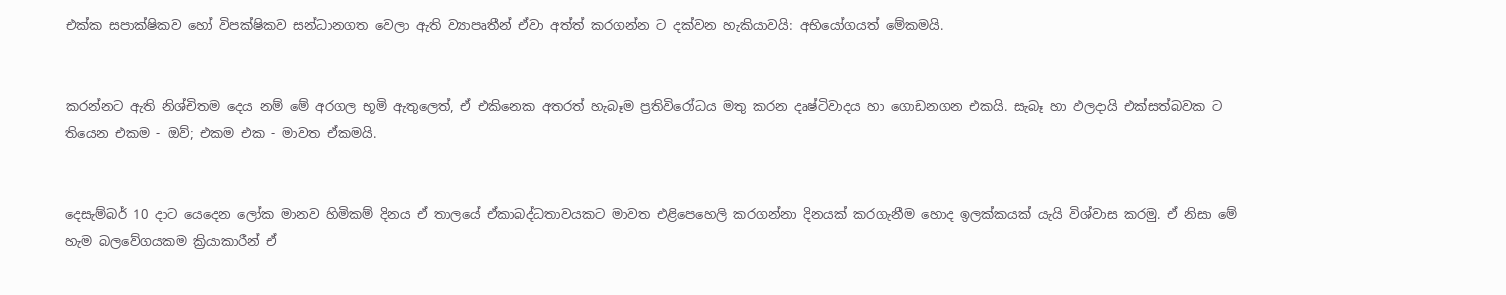එක්ක සපාක්ෂිකව හෝ විපක්ෂිකව සන්ධානගත වෙලා ඇති ව්‍යාපෘතීන් ඒවා අත්ත් කරගන්න ට දක්වන හැකියාවයි: අභියෝගයත් මේකමයි.


කරන්නට ඇති නිශ්චිතම දෙය නම් මේ අරගල භූමි ඇතුලෙත්, ඒ එකිනෙක අතරත් හැබෑම ප්‍රතිවිරෝධය මතු කරන දෘෂ්ටිවාදය හා ගොඩනගන එකයි. සැබෑ හා ඵලදායි එක්සත්බවක ට තියෙන එකම - ඔව්; එකම එක - මාවත ඒකමයි.


දෙසැම්බර් 10 දාට යෙදෙන ලෝක මානව හිමිකම් දිනය ඒ තාලයේ ඒකාබද්ධතාවයකට මාවත එළිපෙහෙලි කරගන්නා දිනයක් කරගැනීම හොද ඉලක්කයක් යැයි විශ්වාස කරමු. ඒ නිසා මේ හැම බලවේගයකම ක්‍රියාකාරීන් ඒ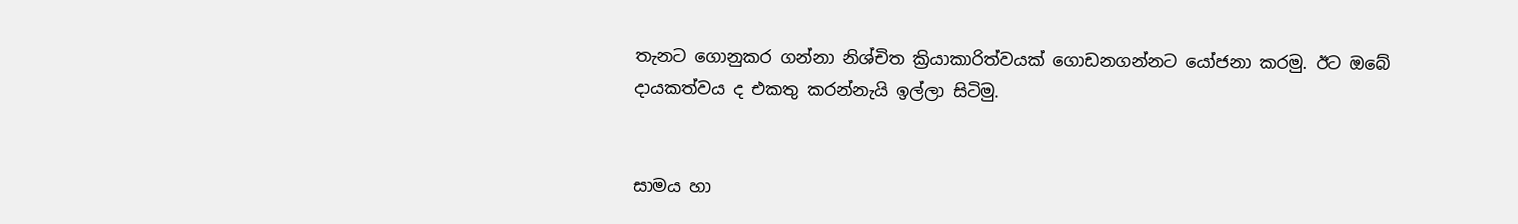තැනට ගොනුකර ගන්නා නිශ්චිත ක්‍රියාකාරිත්වයක් ගොඩනගන්නට යෝජනා කරමු. ඊට ඔබේ දායකත්වය ද එකතු කරන්නැයි ඉල්ලා සිටිමු.


සාමය හා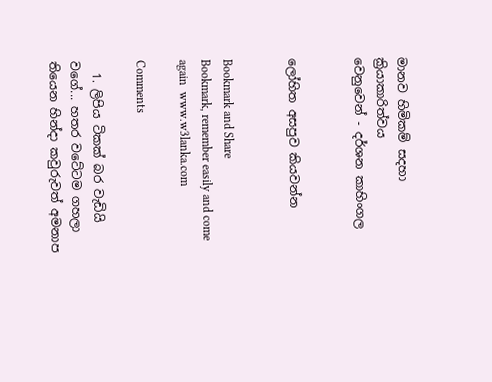මානව හිමිකම් සදහා ක්‍රියාකාරිත්වය
වෙනුවෙන් - දර්ශන කාහිංගල


ලෝහිත අසපුව කියවන්න


Bookmark and Share
Bookmark, remember easily and come again  www.w3lanka.com

Comments

  1. ලිපිය ටිකක් බර වැඩියි වගේ... හතර වටේටම ගහලා තියෙන හින්දා කවුරුවත් අමනාප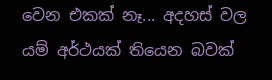වෙන එකක් නෑ... අදහස් වල යම් අර්ථයක් තියෙන බවක්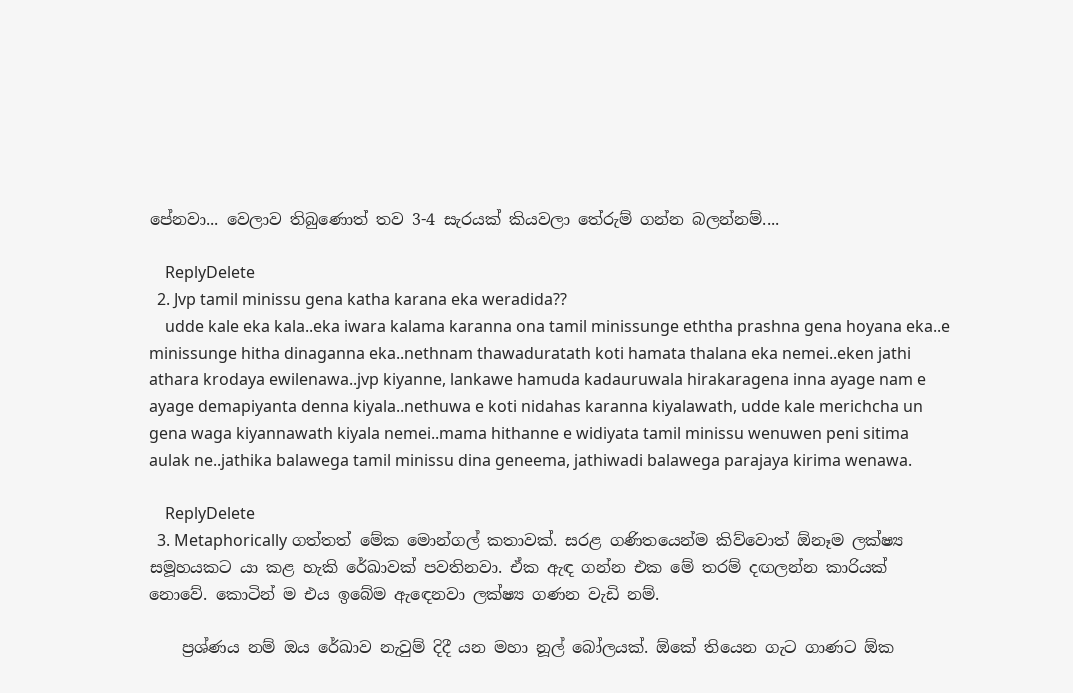පේනවා... වෙලාව තිබුණොත් තව 3-4 සැරයක් කියවලා තේරුම් ගන්න බලන්නම්....

    ReplyDelete
  2. Jvp tamil minissu gena katha karana eka weradida??
    udde kale eka kala..eka iwara kalama karanna ona tamil minissunge eththa prashna gena hoyana eka..e minissunge hitha dinaganna eka..nethnam thawaduratath koti hamata thalana eka nemei..eken jathi athara krodaya ewilenawa..jvp kiyanne, lankawe hamuda kadauruwala hirakaragena inna ayage nam e ayage demapiyanta denna kiyala..nethuwa e koti nidahas karanna kiyalawath, udde kale merichcha un gena waga kiyannawath kiyala nemei..mama hithanne e widiyata tamil minissu wenuwen peni sitima aulak ne..jathika balawega tamil minissu dina geneema, jathiwadi balawega parajaya kirima wenawa.

    ReplyDelete
  3. Metaphorically ගත්තත් මේක මොන්ගල් කතාවක්. සරළ ගණිතයෙන්ම කිව්වොත් ඕනෑම ලක්ෂ්‍ය සමූහයකට යා කළ හැකි රේඛාවක් පවතිනවා. ඒක ඇඳ ගන්න එක මේ තරම් දඟලන්න කාරියක් නොවේ. කොටින් ම එය ඉබේම ඇඳෙනවා ලක්ෂ්‍ය ගණන වැඩි නම්.

    ප්‍රශ්ණය නම් ඔය රේඛාව නැවුම් දිදී යන මහා නූල් බෝලයක්. ඕකේ තියෙන ගැට ගාණට ඕක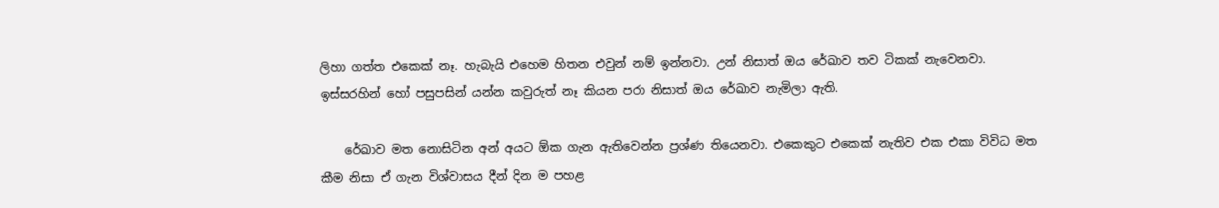ලිහා ගත්ත එකෙක් නෑ. හැබැයි එහෙම හිතන එවුන් නම් ඉන්නවා. උන් නිසාත් ඔය රේඛාව තව ටිකක් නැවෙනවා. ඉස්සරහින් හෝ පසුපසින් යන්න කවුරුත් නෑ කියන පරා නිසාත් ඔය රේඛාව නැමිලා ඇති.

    රේඛාව මත නොසිටින අන් අයට ඕක ගැන ඇතිවෙන්න ප්‍රශ්ණ තියෙනවා. එකෙකුට එකෙක් නැතිව එක එකා විවිධ මත කීම නිසා ඒ ගැන විශ්වාසය දීන් දින ම පහළ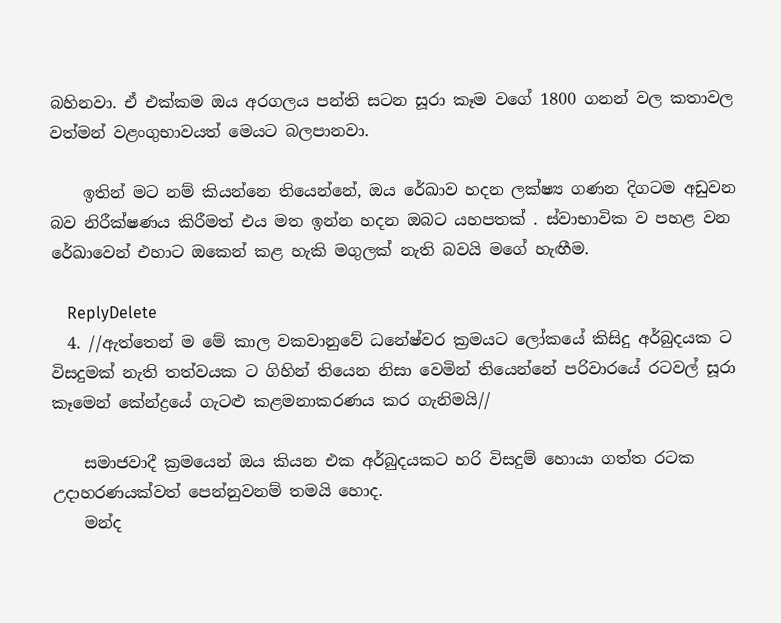බහිනවා. ඒ එක්කම ඔය අරගලය පන්ති සටන සූරා කෑම වගේ 1800 ගනන් වල කතාවල වත්මන් වළංගුභාවයත් මෙයට බලපානවා.

    ඉතින් මට නම් කියන්නෙ තියෙන්නේ, ඔය රේඛාව හදන ලක්ෂ්‍ය ගණන දිගටම අඩුවන බව නිරීක්ෂණය කිරීමත් එය මත ඉන්න හදන ඔබට යහපතක් . ස්වාභාවික ව පහළ වන රේඛාවෙන් එහාට ඔකෙන් කළ හැකි මගුලක් නැති බවයි මගේ හැඟීම.

    ReplyDelete
  4. //ඇත්තෙන් ම මේ කාල වකවානුවේ ධනේෂ්වර ක්‍රමයට ලෝකයේ කිසිදු අර්බුදයක ට විසදුමක් නැති තත්වයක ට ගිහින් තියෙන නිසා වෙමින් තියෙන්නේ පරිවාරයේ රටවල් සූරා කෑමෙන් කේන්ද්‍රයේ ගැටළු කළමනාකරණය කර ගැනිමයි//

    සමාජවාදී ක්‍රමයෙන් ඔය කියන එක අර්බුදයකට හරි විසදුම් හොයා ගත්ත රටක උදාහරණයක්වත් පෙන්නුවනම් තමයි හොද.
    මන්ද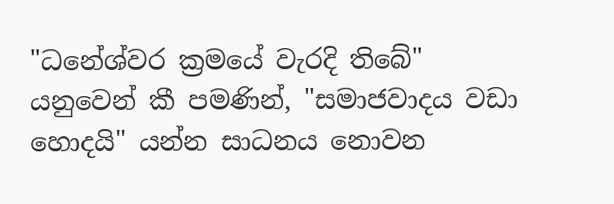"ධනේශ්වර ක්‍රමයේ වැරදි තිබේ" යනුවෙන් කී පමණින්, "සමාජවාදය වඩා හොදයි" යන්න සාධනය නොවන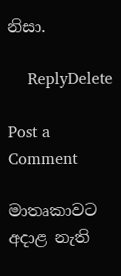නිසා.

    ReplyDelete

Post a Comment

මාතෘකාවට අදාළ නැති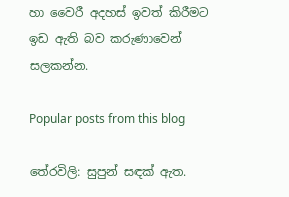හා වෛරී අදහස් ඉවත් කිරීමට ඉඩ ඇති බව කරුණාවෙන් සලකන්න.

Popular posts from this blog

තේරවිලි: සුපුන් සඳක් ඇත.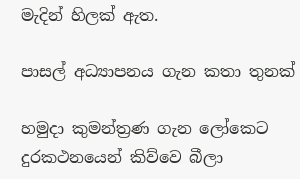මැදින් හිලක් ඇත.

පාසල් අධ්‍යාපනය ගැන කතා තුනක්

හමුදා කුමන්ත්‍රණ ගැන ලෝකෙට දුරකථනයෙන් කිව්වෙ බීලා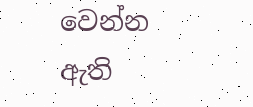වෙන්න ඇති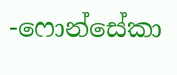-ෆොන්සේකා